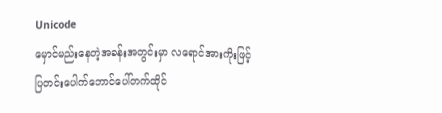Unicode
မှောင်မည်းနေတဲ့အခန်းအတွင်းမှာ လရောင်အားကိုးဖြင့် ပြတင်းပေါက်ဘောင်ပေါ်တက်ထိုင်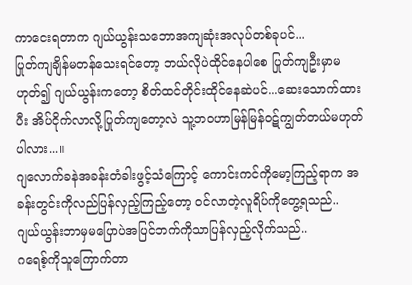ကာငေးရတာက ဂျယ်ယွန်းသဘောအကျဆုံးအလုပ်တစ်ခုပင်...
ပြုတ်ကျချိန်မတန်သေးရင်တော့ ဘယ်လိုပဲထိုင်နေပါစေ ပြုတ်ကျဦးမှာမဟုတ်၍ ဂျယ်ယွန်းကတော့ စိတ်ထင်တိုင်းထိုင်နေဆဲပင်...ဆေးသောက်ထားပီး အိပ်ငိုက်လာလို့ပြုတ်ကျတော့လဲ သူ့ဘဝဟာမြန်မြန်ဝဋ်ကျွတ်တယ်မဟုတ်ပါလား...။
ဂျလောက်ခနဲအခန်းတံခါးဖွင့်သံကြောင့် ကောင်းကင်ကိုမော့ကြည့်ရာက အခန်းတွင်းကိုလည်ပြန်လှည့်ကြည့်တော့ ဝင်လာတဲ့လူရိပ်ကိုတွေ့ရသည်..
ဂျယ်ယွန်းဘာမှမပြောပဲအပြင်ဘက်ကိုသာပြန်လှည့်လိုက်သည်..
ဂရေစ့်ကိုသူကြောက်တာ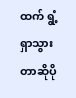ထက် ရွံ့ရှာသွားတာဆိုပို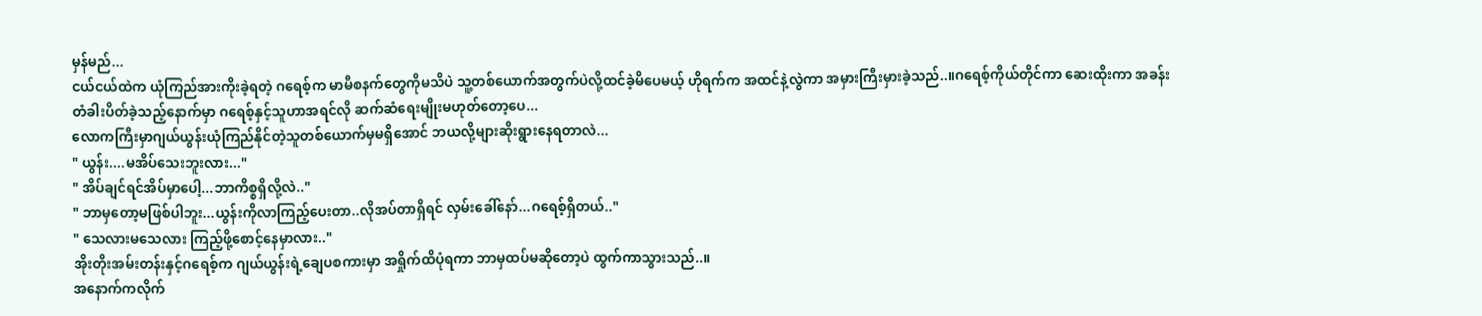မှန်မည်...
ငယ်ငယ်ထဲက ယုံကြည်အားကိုးခဲ့ရတဲ့ ဂရေစ့်က မာမီစနက်တွေကိုမသိပဲ သူ့တစ်ယောက်အတွက်ပဲလို့ထင်ခဲ့မိပေမယ့် ဟိုရက်က အထင်နဲ့လွဲကာ အမှားကြီးမှားခဲ့သည်..။ဂရေစ့်ကိုယ်တိုင်ကာ ဆေးထိုးကာ အခန်းတံခါးပိတ်ခဲ့သည့်နောက်မှာ ဂရေစ့်နှင့်သူဟာအရင်လို ဆက်ဆံရေးမျိုးမဟုတ်တော့ပေ...
လောကကြီးမှာဂျယ်ယွန်းယုံကြည်နိုင်တဲ့သူတစ်ယောက်မှမရှိအောင် ဘယလို့များဆိုးရွားနေရတာလဲ...
" ယွန်း....မအိပ်သေးဘူးလား..."
" အိပ်ချင်ရင်အိပ်မှာပေါ့...ဘာကိစ္စရှိလို့လဲ.."
" ဘာမှတော့မဖြစ်ပါဘူး...ယွန်းကိုလာကြည့်ပေးတာ..လိုအပ်တာရှိရင် လှမ်းခေါ်နော်...ဂရေစ့်ရှိတယ်.."
" သေလားမသေလား ကြည့်ဖို့စောင့်နေမှာလား.."
အိုးတိုးအမ်းတန်းနှင့်ဂရေစ့်က ဂျယ်ယွန်းရဲ့ချေပစကားမှာ အရှိုက်ထိပုံရကာ ဘာမှထပ်မဆိုတော့ပဲ ထွက်ကာသွားသည်..။
အနောက်ကလိုက်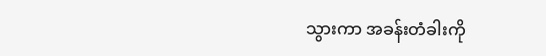သွားကာ အခန်းတံခါးကို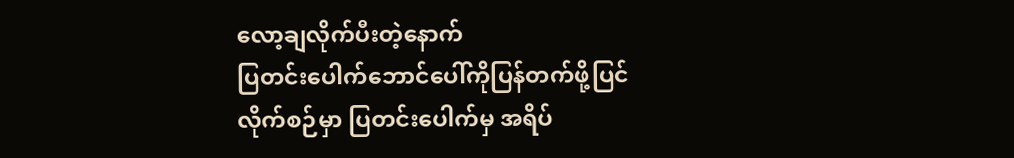လော့ချလိုက်ပီးတဲ့နောက်
ပြတင်းပေါက်ဘောင်ပေါ်ကိုပြန်တက်ဖို့ပြင်လိုက်စဉ်မှာ ပြတင်းပေါက်မှ အရိပ်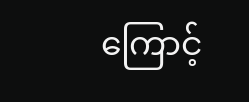ကြောင့်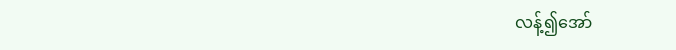လန့်၍အော်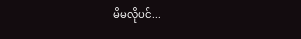မိမလိုပင်...